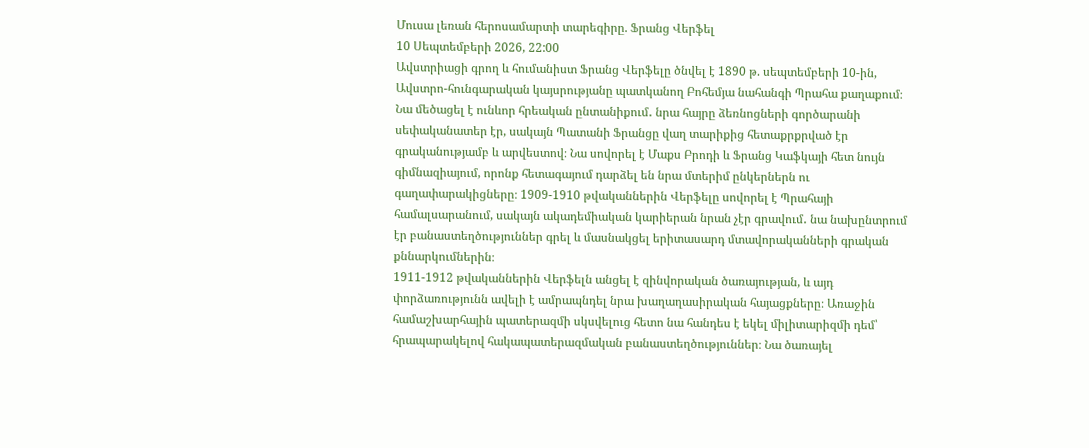Մուսա լեռան հերոսամարտի տարեգիրը. Ֆրանց Վերֆել
10 Սեպտեմբերի 2026, 22:00
Ավստրիացի գրող և հումանիստ Ֆրանց Վերֆելը ծնվել է 1890 թ. սեպտեմբերի 10-ին, Ավստրո-հունգարական կայսրությանը պատկանող Բոհեմյա նահանգի Պրահա քաղաքում։
Նա մեծացել է ունևոր հրեական ընտանիքում․ նրա հայրը ձեռնոցների գործարանի սեփականատեր էր, սակայն Պատանի Ֆրանցը վաղ տարիքից հետաքրքրված էր գրականությամբ և արվեստով։ Նա սովորել է Մաքս Բրոդի և Ֆրանց Կաֆկայի հետ նույն գիմնազիայում, որոնք հետագայում դարձել են նրա մտերիմ ընկերներն ու գաղափարակիցները։ 1909-1910 թվականներին Վերֆելը սովորել է Պրահայի համալսարանում, սակայն ակադեմիական կարիերան նրան չէր գրավում․ նա նախընտրում էր բանաստեղծություններ գրել և մասնակցել երիտասարդ մտավորականների գրական քննարկումներին։
1911-1912 թվականներին Վերֆելն անցել է զինվորական ծառայության, և այդ փորձառությունն ավելի է ամրապնդել նրա խաղաղասիրական հայացքները։ Առաջին համաշխարհային պատերազմի սկսվելուց հետո նա հանդես է եկել միլիտարիզմի դեմ՝ հրապարակելով հակապատերազմական բանաստեղծություններ։ Նա ծառայել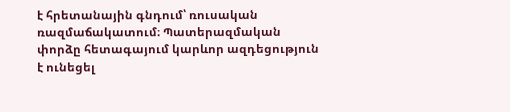է հրետանային գնդում՝ ռուսական ռազմաճակատում։ Պատերազմական փորձը հետագայում կարևոր ազդեցություն է ունեցել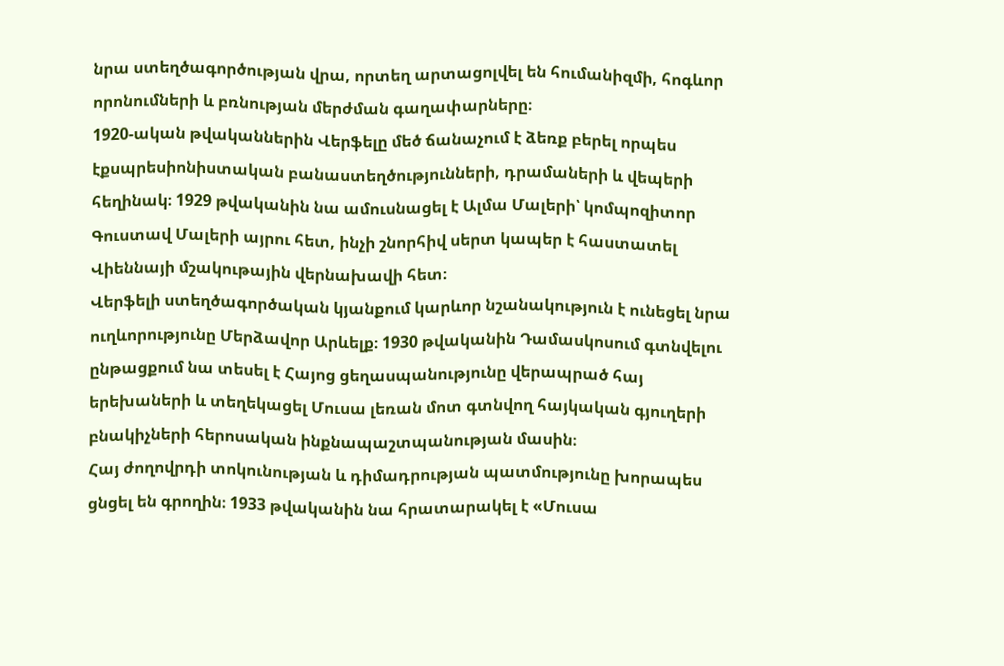նրա ստեղծագործության վրա, որտեղ արտացոլվել են հումանիզմի, հոգևոր որոնումների և բռնության մերժման գաղափարները։
1920-ական թվականներին Վերֆելը մեծ ճանաչում է ձեռք բերել որպես էքսպրեսիոնիստական բանաստեղծությունների, դրամաների և վեպերի հեղինակ։ 1929 թվականին նա ամուսնացել է Ալմա Մալերի՝ կոմպոզիտոր Գուստավ Մալերի այրու հետ, ինչի շնորհիվ սերտ կապեր է հաստատել Վիեննայի մշակութային վերնախավի հետ։
Վերֆելի ստեղծագործական կյանքում կարևոր նշանակություն է ունեցել նրա ուղևորությունը Մերձավոր Արևելք։ 1930 թվականին Դամասկոսում գտնվելու ընթացքում նա տեսել է Հայոց ցեղասպանությունը վերապրած հայ երեխաների և տեղեկացել Մուսա լեռան մոտ գտնվող հայկական գյուղերի բնակիչների հերոսական ինքնապաշտպանության մասին։
Հայ ժողովրդի տոկունության և դիմադրության պատմությունը խորապես ցնցել են գրողին։ 1933 թվականին նա հրատարակել է «Մուսա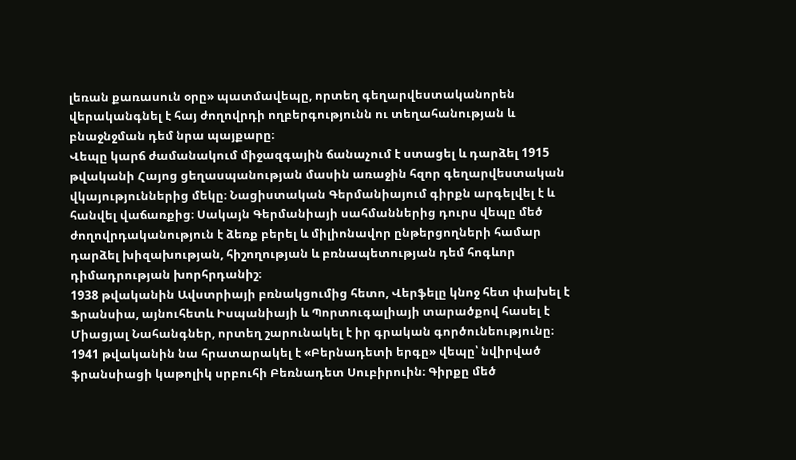լեռան քառասուն օրը» պատմավեպը, որտեղ գեղարվեստականորեն վերականգնել է հայ ժողովրդի ողբերգությունն ու տեղահանության և բնաջնջման դեմ նրա պայքարը։
Վեպը կարճ ժամանակում միջազգային ճանաչում է ստացել և դարձել 1915 թվականի Հայոց ցեղասպանության մասին առաջին հզոր գեղարվեստական վկայություններից մեկը։ Նացիստական Գերմանիայում գիրքն արգելվել է և հանվել վաճառքից։ Սակայն Գերմանիայի սահմաններից դուրս վեպը մեծ ժողովրդականություն է ձեռք բերել և միլիոնավոր ընթերցողների համար դարձել խիզախության, հիշողության և բռնապետության դեմ հոգևոր դիմադրության խորհրդանիշ։
1938 թվականին Ավստրիայի բռնակցումից հետո, Վերֆելը կնոջ հետ փախել է Ֆրանսիա, այնուհետև Իսպանիայի և Պորտուգալիայի տարածքով հասել է Միացյալ Նահանգներ, որտեղ շարունակել է իր գրական գործունեությունը։
1941 թվականին նա հրատարակել է «Բերնադետի երգը» վեպը՝ նվիրված ֆրանսիացի կաթոլիկ սրբուհի Բեռնադետ Սուբիրուին։ Գիրքը մեծ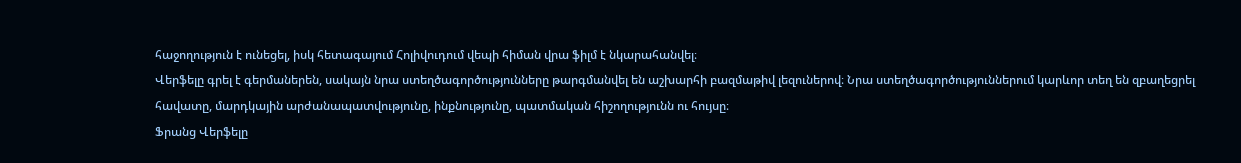հաջողություն է ունեցել, իսկ հետագայում Հոլիվուդում վեպի հիման վրա ֆիլմ է նկարահանվել։
Վերֆելը գրել է գերմաներեն, սակայն նրա ստեղծագործությունները թարգմանվել են աշխարհի բազմաթիվ լեզուներով։ Նրա ստեղծագործություններում կարևոր տեղ են զբաղեցրել հավատը, մարդկային արժանապատվությունը, ինքնությունը, պատմական հիշողությունն ու հույսը։
Ֆրանց Վերֆելը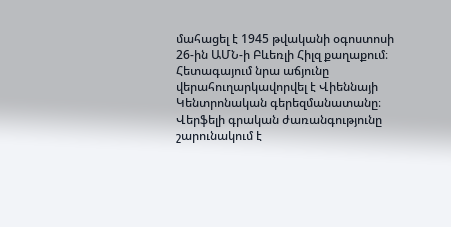մահացել է 1945 թվականի օգոստոսի 26-ին ԱՄՆ-ի Բևեռլի Հիլզ քաղաքում։ Հետագայում նրա աճյունը վերահուղարկավորվել է Վիեննայի Կենտրոնական գերեզմանատանը։
Վերֆելի գրական ժառանգությունը շարունակում է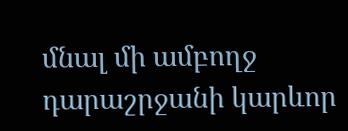մնալ մի ամբողջ դարաշրջանի կարևոր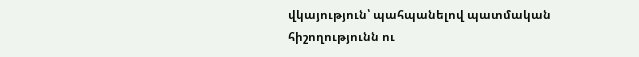վկայություն՝ պահպանելով պատմական հիշողությունն ու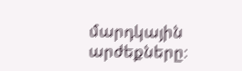մարդկային արժեքները։